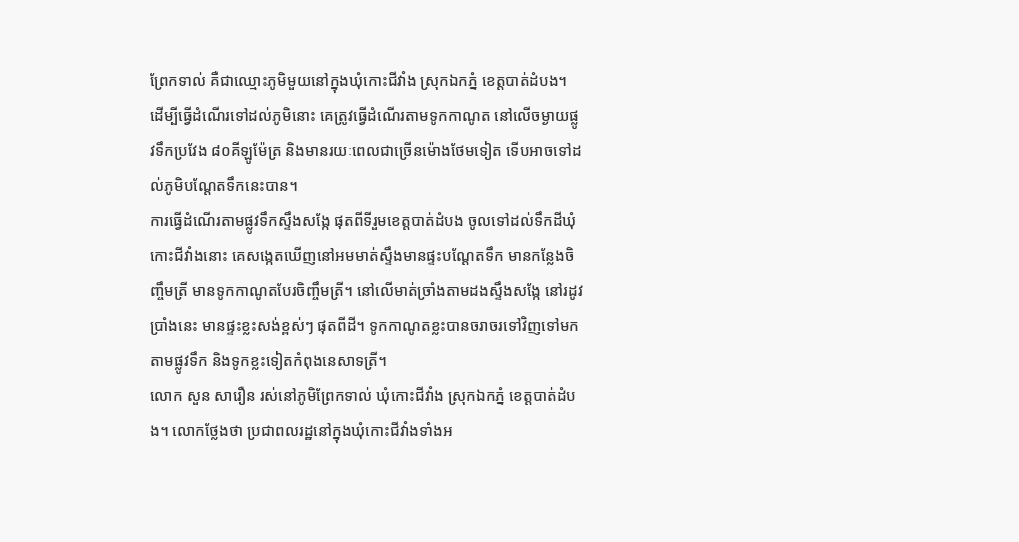ព្រែកទាល់ គឺជាឈ្មោះភូមិមួយនៅក្នុងឃុំកោះជីវាំង ស្រុកឯកភ្នំ ខេត្តបាត់ដំបង។ ដើម្បីធ្វើដំណើរទៅដល់ភូមិនោះ គេត្រូវធ្វើដំណើរតាមទូកកាណូត នៅលើចម្ងាយផ្លូវទឹកប្រវែង ៨០គីឡូម៉ែត្រ និងមានរយៈពេលជាច្រើនម៉ោងថែមទៀត ទើបអាចទៅដល់ភូមិបណ្ដែតទឹកនេះបាន។
ការធ្វើដំណើរតាមផ្លូវទឹកស្ទឹងសង្កែ ផុតពីទីរួមខេត្តបាត់ដំបង ចូលទៅដល់ទឹកដីឃុំកោះជីវាំងនោះ គេសង្កេតឃើញនៅអមមាត់ស្ទឹងមានផ្ទះបណ្ដែតទឹក មានកន្លែងចិញ្ចឹមត្រី មានទូកកាណូតបែរចិញ្ចឹមត្រី។ នៅលើមាត់ច្រាំងតាមដងស្ទឹងសង្កែ នៅរដូវប្រាំងនេះ មានផ្ទះខ្លះសង់ខ្ពស់ៗ ផុតពីដី។ ទូកកាណូតខ្លះបានចរាចរទៅវិញទៅមកតាមផ្លូវទឹក និងទូកខ្លះទៀតកំពុងនេសាទត្រី។
លោក សួន សារឿន រស់នៅភូមិព្រែកទាល់ ឃុំកោះជីវាំង ស្រុកឯកភ្នំ ខេត្តបាត់ដំបង។ លោកថ្លែងថា ប្រជាពលរដ្ឋនៅក្នុងឃុំកោះជីវាំងទាំងអ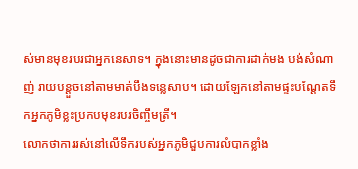ស់មានមុខរបរជាអ្នកនេសាទ។ ក្នុងនោះមានដូចជាការដាក់មង បង់សំណាញ់ រាយបន្តួចនៅតាមមាត់បឹងទន្លេសាប។ ដោយឡែកនៅតាមផ្ទះបណ្ដែតទឹកអ្នកភូមិខ្លះប្រកបមុខរបរចិញ្ចឹមត្រី។
លោកថាការរស់នៅលើទឹករបស់អ្នកភូមិជួបការលំបាកខ្លាំង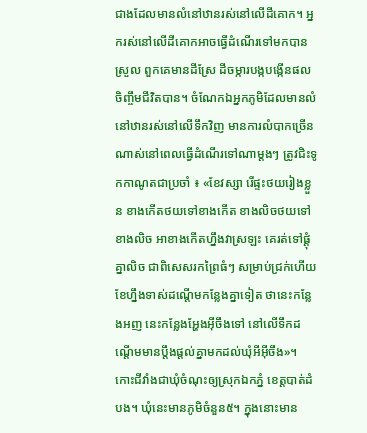ជាងដែលមានលំនៅឋានរស់នៅលើដីគោក។ អ្នករស់នៅលើដីគោកអាចធ្វើដំណើរទៅមកបានស្រួល ពួកគេមានដីស្រែ ដីចម្ការបង្កបង្កើនផលចិញ្ចឹមជីវិតបាន។ ចំណែកឯអ្នកភូមិដែលមានលំនៅឋានរស់នៅលើទឹកវិញ មានការលំបាកច្រើនណាស់នៅពេលធ្វើដំណើរទៅណាម្ដងៗ ត្រូវជិះទូកកាណូតជាប្រចាំ ៖ «ខែវស្សា រើផ្ទះថយរៀងខ្លួន ខាងកើតថយទៅខាងកើត ខាងលិចថយទៅខាងលិច អាខាងកើតហ្នឹងវាស្រឡះ គេរត់ទៅផ្ដុំគ្នាលិច ជាពិសេសរកព្រៃធំៗ សម្រាប់ជ្រក់ហើយខែហ្នឹងទាស់ដណ្ដើមកន្លែងគ្នាទៀត ថានេះកន្លែងអញ នេះកន្លែងអ្ហែងអ៊ីចឹងទៅ នៅលើទឹកដណ្ដើមមានប្ដឹងផ្ដល់គ្នាមកដល់ឃុំអីអ៊ីចឹង»។
កោះជីវាំងជាឃុំចំណុះឲ្យស្រុកឯកភ្នំ ខេត្តបាត់ដំបង។ ឃុំនេះមានភូមិចំនួន៥។ ក្នុងនោះមាន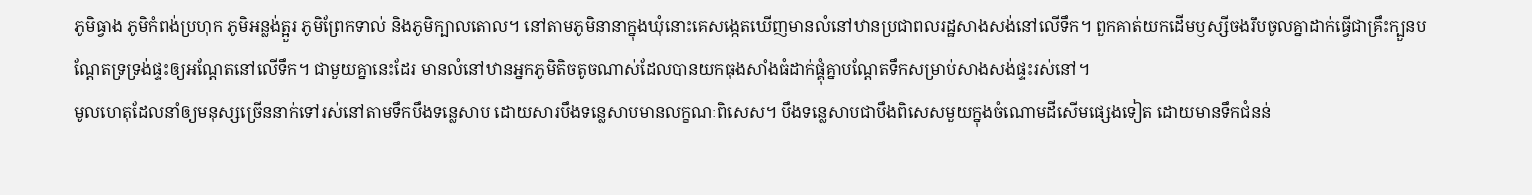ភូមិធ្វាង ភូមិកំពង់ប្រហុក ភូមិអន្លង់ត្អួរ ភូមិព្រែកទាល់ និងភូមិក្បាលតោល។ នៅតាមភូមិនានាក្នុងឃុំនោះគេសង្កេតឃើញមានលំនៅឋានប្រជាពលរដ្ឋសាងសង់នៅលើទឹក។ ពួកគាត់យកដើមឫស្សីចងរឹបចូលគ្នាដាក់ធ្វើជាគ្រឹះក្បួនបណ្ដែតទ្រទ្រង់ផ្ទះឲ្យអណ្ដែតនៅលើទឹក។ ជាមួយគ្នានេះដែរ មានលំនៅឋានអ្នកភូមិតិចតូចណាស់ដែលបានយកធុងសាំងធំដាក់ផ្គុំគ្នាបណ្ដែតទឹកសម្រាប់សាងសង់ផ្ទះរស់នៅ។
មូលហេតុដែលនាំឲ្យមនុស្សច្រើននាក់ទៅរស់នៅតាមទឹកបឹងទន្លេសាប ដោយសារបឹងទន្លេសាបមានលក្ខណៈពិសេស។ បឹងទន្លេសាបជាបឹងពិសេសមួយក្នុងចំណោមដីសើមផ្សេងទៀត ដោយមានទឹកជំនន់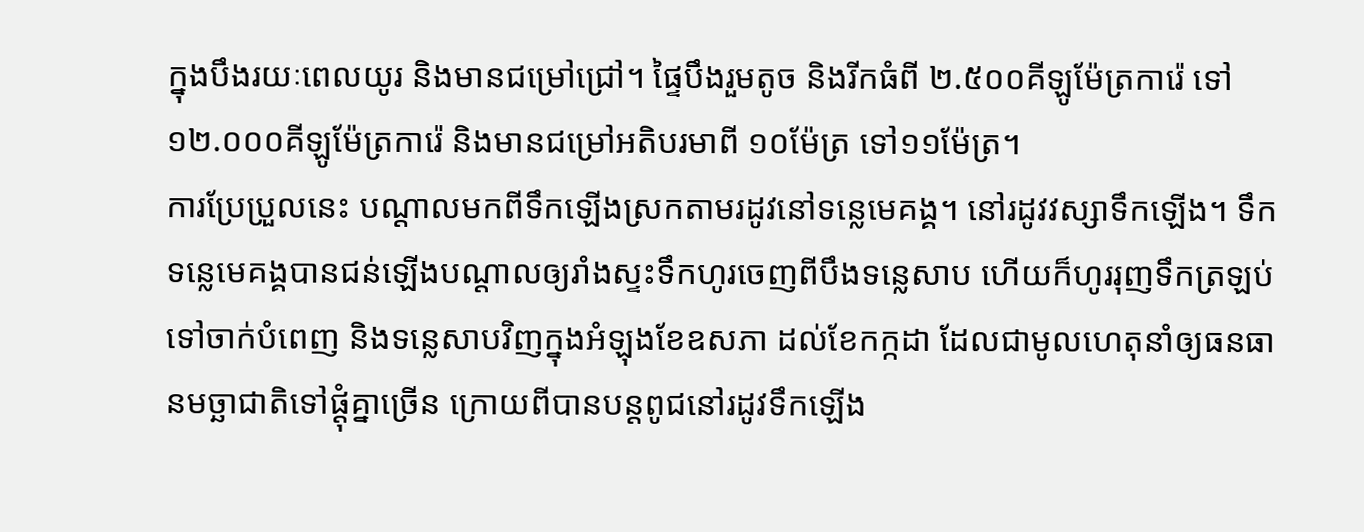ក្នុងបឹងរយៈពេលយូរ និងមានជម្រៅជ្រៅ។ ផ្ទៃបឹងរួមតូច និងរីកធំពី ២.៥០០គីឡូម៉ែត្រការ៉េ ទៅ១២.០០០គីឡូម៉ែត្រការ៉េ និងមានជម្រៅអតិបរមាពី ១០ម៉ែត្រ ទៅ១១ម៉ែត្រ។
ការប្រែប្រួលនេះ បណ្ដាលមកពីទឹកឡើងស្រកតាមរដូវនៅទន្លេមេគង្គ។ នៅរដូវវស្សាទឹកឡើង។ ទឹកទន្លេមេគង្គបានជន់ឡើងបណ្ដាលឲ្យរាំងស្ទះទឹកហូរចេញពីបឹងទន្លេសាប ហើយក៏ហូររុញទឹកត្រឡប់ទៅចាក់បំពេញ និងទន្លេសាបវិញក្នុងអំឡុងខែឧសភា ដល់ខែកក្កដា ដែលជាមូលហេតុនាំឲ្យធនធានមច្ឆាជាតិទៅផ្ដុំគ្នាច្រើន ក្រោយពីបានបន្តពូជនៅរដូវទឹកឡើង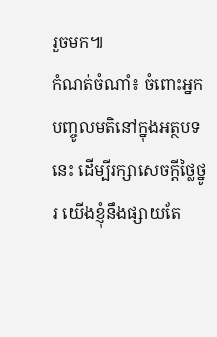រួចមក៕
កំណត់ចំណាំ៖ ចំពោះអ្នកបញ្ចូលមតិនៅក្នុងអត្ថបទនេះ ដើម្បីរក្សាសេចក្ដីថ្លៃថ្នូរ យើងខ្ញុំនឹងផ្សាយតែ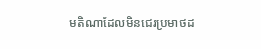មតិណាដែលមិនជេរប្រមាថដ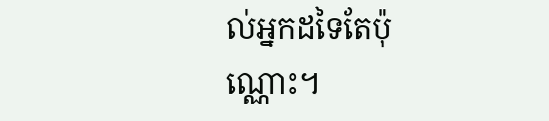ល់អ្នកដទៃតែប៉ុណ្ណោះ។